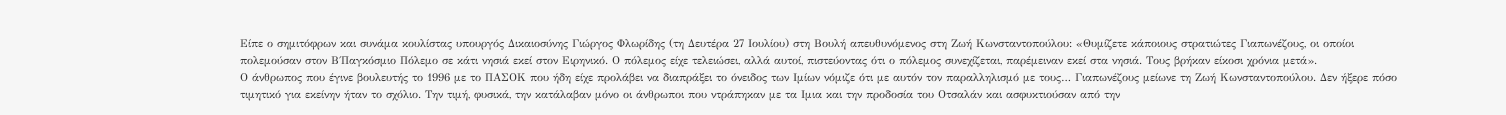Είπε ο σημιτόφρων και συνάμα κουλίστας υπουργός Δικαιοσύνης Γιώργος Φλωρίδης (τη Δευτέρα 27 Ιουλίου) στη Βουλή απευθυνόμενος στη Ζωή Κωνσταντοπούλου: «Θυμίζετε κάποιους στρατιώτες Γιαπωνέζους, οι οποίοι πολεμούσαν στον Β΄Παγκόσμιο Πόλεμο σε κάτι νησιά εκεί στον Ειρηνικό. Ο πόλεμος είχε τελειώσει, αλλά αυτοί, πιστεύοντας ότι ο πόλεμος συνεχίζεται, παρέμειναν εκεί στα νησιά. Τους βρήκαν είκοσι χρόνια μετά».
Ο άνθρωπος που έγινε βουλευτής το 1996 με το ΠΑΣΟΚ που ήδη είχε προλάβει να διαπράξει το όνειδος των Ιμίων νόμιζε ότι με αυτόν τον παραλληλισμό με τους… Γιαπωνέζους μείωνε τη Ζωή Κωνσταντοπούλου. Δεν ήξερε πόσο τιμητικό για εκείνην ήταν το σχόλιο. Την τιμή, φυσικά, την κατάλαβαν μόνο οι άνθρωποι που ντράπηκαν με τα Ιμια και την προδοσία του Οτσαλάν και ασφυκτιούσαν από την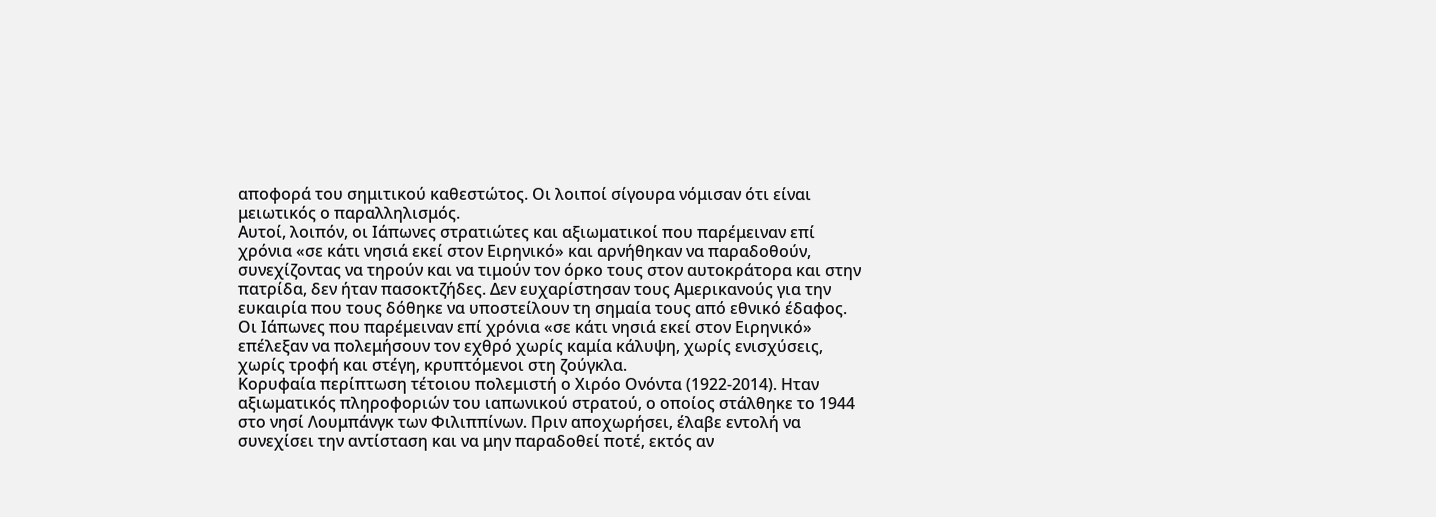αποφορά του σημιτικού καθεστώτος. Οι λοιποί σίγουρα νόμισαν ότι είναι μειωτικός ο παραλληλισμός.
Αυτοί, λοιπόν, οι Ιάπωνες στρατιώτες και αξιωματικοί που παρέμειναν επί χρόνια «σε κάτι νησιά εκεί στον Ειρηνικό» και αρνήθηκαν να παραδοθούν, συνεχίζοντας να τηρούν και να τιμούν τον όρκο τους στον αυτοκράτορα και στην πατρίδα, δεν ήταν πασοκτζήδες. Δεν ευχαρίστησαν τους Αμερικανούς για την ευκαιρία που τους δόθηκε να υποστείλουν τη σημαία τους από εθνικό έδαφος. Οι Ιάπωνες που παρέμειναν επί χρόνια «σε κάτι νησιά εκεί στον Ειρηνικό» επέλεξαν να πολεμήσουν τον εχθρό χωρίς καμία κάλυψη, χωρίς ενισχύσεις, χωρίς τροφή και στέγη, κρυπτόμενοι στη ζούγκλα.
Κορυφαία περίπτωση τέτοιου πολεμιστή ο Χιρόο Ονόντα (1922-2014). Ηταν αξιωματικός πληροφοριών του ιαπωνικού στρατού, ο οποίος στάλθηκε το 1944 στο νησί Λουμπάνγκ των Φιλιππίνων. Πριν αποχωρήσει, έλαβε εντολή να συνεχίσει την αντίσταση και να μην παραδοθεί ποτέ, εκτός αν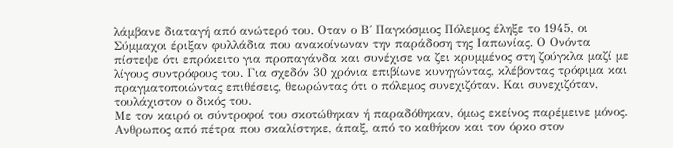λάμβανε διαταγή από ανώτερό του. Οταν ο Β΄ Παγκόσμιος Πόλεμος έληξε το 1945, οι Σύμμαχοι έριξαν φυλλάδια που ανακοίνωναν την παράδοση της Ιαπωνίας. Ο Ονόντα πίστεψε ότι επρόκειτο για προπαγάνδα και συνέχισε να ζει κρυμμένος στη ζούγκλα μαζί με λίγους συντρόφους του. Για σχεδόν 30 χρόνια επιβίωνε κυνηγώντας, κλέβοντας τρόφιμα και πραγματοποιώντας επιθέσεις, θεωρώντας ότι ο πόλεμος συνεχιζόταν. Και συνεχιζόταν, τουλάχιστον ο δικός του.
Με τον καιρό οι σύντροφοί του σκοτώθηκαν ή παραδόθηκαν, όμως εκείνος παρέμεινε μόνος. Ανθρωπος από πέτρα που σκαλίστηκε, άπαξ, από το καθήκον και τον όρκο στον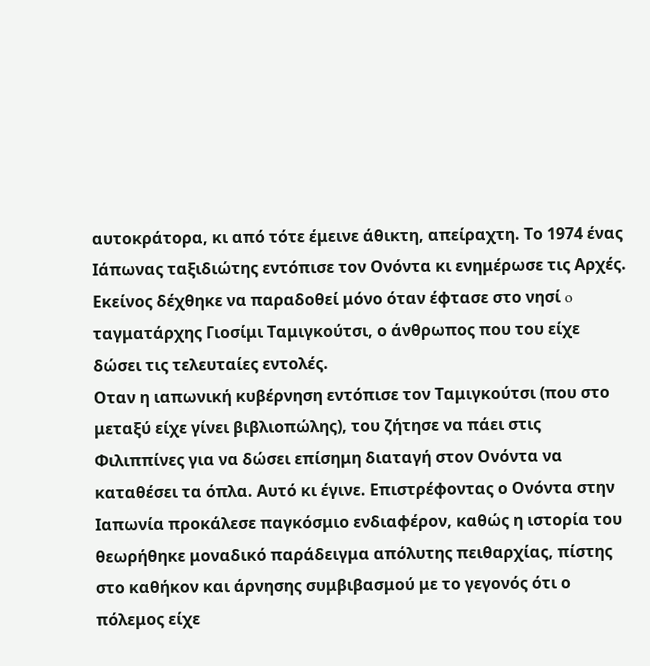αυτοκράτορα, κι από τότε έμεινε άθικτη, απείραχτη. Το 1974 ένας Ιάπωνας ταξιδιώτης εντόπισε τον Ονόντα κι ενημέρωσε τις Αρχές. Εκείνος δέχθηκε να παραδοθεί μόνο όταν έφτασε στο νησί o ταγματάρχης Γιοσίμι Ταμιγκούτσι, ο άνθρωπος που του είχε δώσει τις τελευταίες εντολές.
Οταν η ιαπωνική κυβέρνηση εντόπισε τον Ταμιγκούτσι (που στο μεταξύ είχε γίνει βιβλιοπώλης), του ζήτησε να πάει στις Φιλιππίνες για να δώσει επίσημη διαταγή στον Ονόντα να καταθέσει τα όπλα. Αυτό κι έγινε. Επιστρέφοντας ο Ονόντα στην Ιαπωνία προκάλεσε παγκόσμιο ενδιαφέρον, καθώς η ιστορία του θεωρήθηκε μοναδικό παράδειγμα απόλυτης πειθαρχίας, πίστης στο καθήκον και άρνησης συμβιβασμού με το γεγονός ότι ο πόλεμος είχε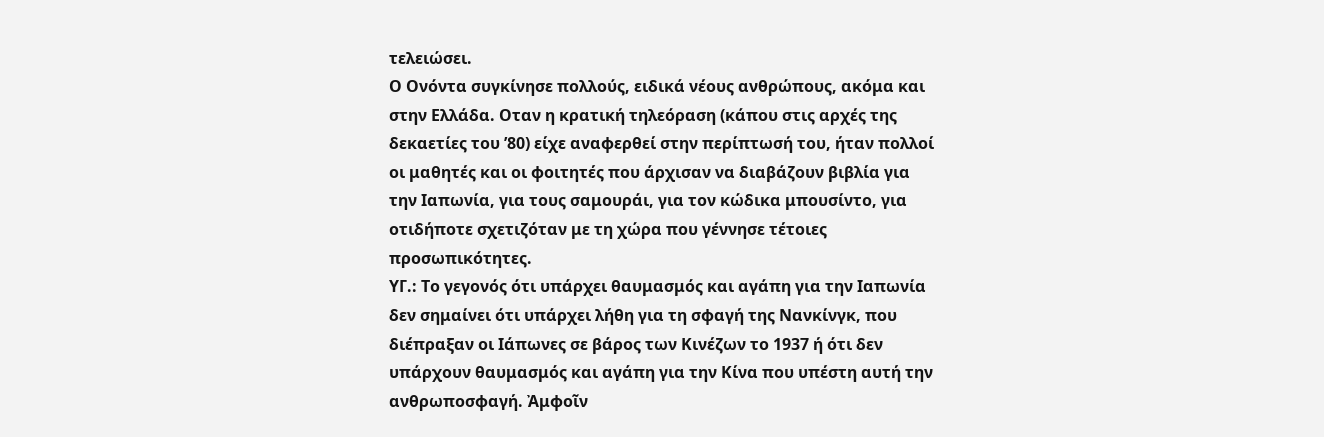τελειώσει.
Ο Ονόντα συγκίνησε πολλούς, ειδικά νέους ανθρώπους, ακόμα και στην Ελλάδα. Οταν η κρατική τηλεόραση (κάπου στις αρχές της δεκαετίες του ’80) είχε αναφερθεί στην περίπτωσή του, ήταν πολλοί οι μαθητές και οι φοιτητές που άρχισαν να διαβάζουν βιβλία για την Ιαπωνία, για τους σαμουράι, για τον κώδικα μπουσίντο, για οτιδήποτε σχετιζόταν με τη χώρα που γέννησε τέτοιες προσωπικότητες.
ΥΓ.: Το γεγονός ότι υπάρχει θαυμασμός και αγάπη για την Ιαπωνία δεν σημαίνει ότι υπάρχει λήθη για τη σφαγή της Νανκίνγκ, που διέπραξαν οι Ιάπωνες σε βάρος των Κινέζων το 1937 ή ότι δεν υπάρχουν θαυμασμός και αγάπη για την Κίνα που υπέστη αυτή την ανθρωποσφαγή. Ἀμφοῖν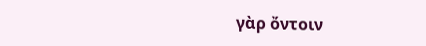γὰρ ὄντοιν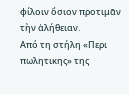φίλοιν ὅσιον προτιμᾶν τὴν ἀλήθειαν.
Από τη στήλη «Περι πωλητικης» της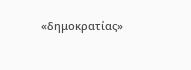«δημοκρατίας»